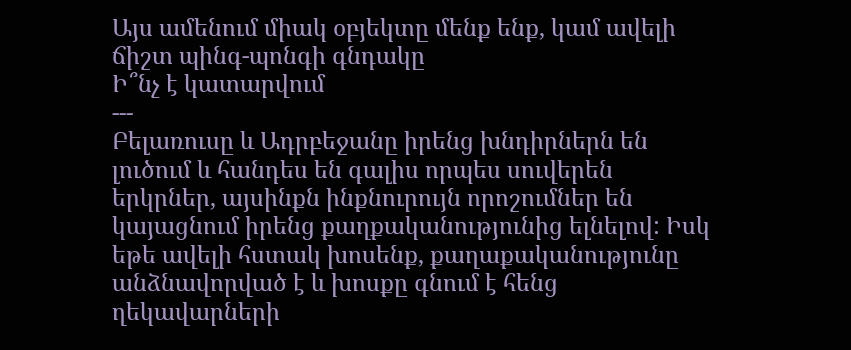Այս ամենում միակ օբյեկտը մենք ենք, կամ ավելի ճիշտ պինգ-պոնգի գնդակը
Ի՞նչ է կատարվում
---
Բելառուսը և Ադրբեջանը իրենց խնդիրներն են լուծում և հանդես են գալիս որպես սուվերեն երկրներ, այսինքն ինքնուրույն որոշումներ են կայացնում իրենց քաղքականությունից ելնելով: Իսկ եթե ավելի հստակ խոսենք, քաղաքականությունը անձնավորված է և խոսքը գնում է հենց ղեկավարների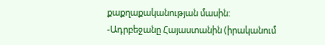քաքղաքականության մասին:
-Ադրբեջանը Հայաստանին (իրականում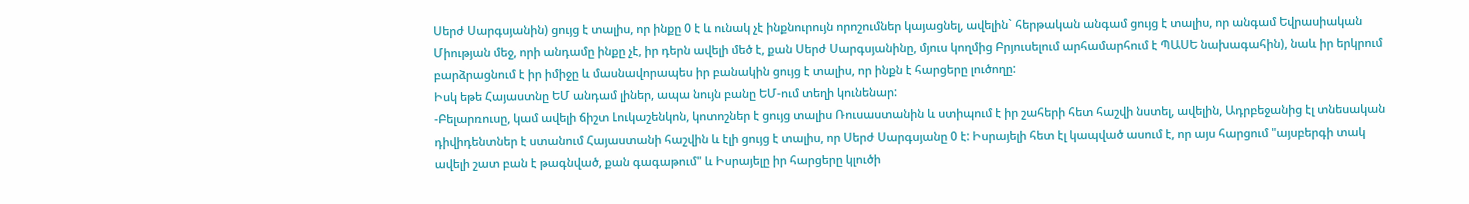Սերժ Սարգսյանին) ցույց է տալիս, որ ինքը 0 է և ունակ չէ ինքնուրույն որոշումներ կայացնել, ավելին` հերթական անգամ ցույց է տալիս, որ անգամ Եվրասիական Միության մեջ, որի անդամը ինքը չէ, իր դերն ավելի մեծ է, քան Սերժ Սարգսյանինը, մյուս կողմից Բրյուսելում արհամարհում է ՊԱՍԵ նախագահին), նաև իր երկրում բարձրացնում է իր իմիջը և մասնավորապես իր բանակին ցույց է տալիս, որ ինքն է հարցերը լուծողը:
Իսկ եթե Հայաստնը ԵՄ անդամ լիներ, ապա նույն բանը ԵՄ-ում տեղի կունենար:
-Բելարռուսը, կամ ավելի ճիշտ Լուկաշենկոն, կոտոշներ է ցույց տալիս Ռուսաստանին և ստիպում է իր շահերի հետ հաշվի նստել, ավելին, Ադրբեջանից էլ տնեսական դիվիդենտներ է ստանում Հայաստանի հաշվին և էլի ցույց է տալիս, որ Սերժ Սարգսյանը 0 է: Իսրայելի հետ էլ կապված ասում է, որ այս հարցում "այսբերգի տակ ավելի շատ բան է թագնված, քան գագաթում" և Իսրայելը իր հարցերը կլուծի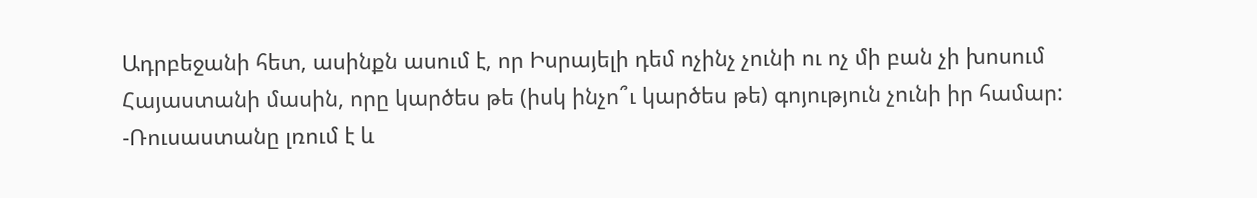Ադրբեջանի հետ, ասինքն ասում է, որ Իսրայելի դեմ ոչինչ չունի ու ոչ մի բան չի խոսում Հայաստանի մասին, որը կարծես թե (իսկ ինչո՞ւ կարծես թե) գոյություն չունի իր համար:
-Ռուսաստանը լռում է և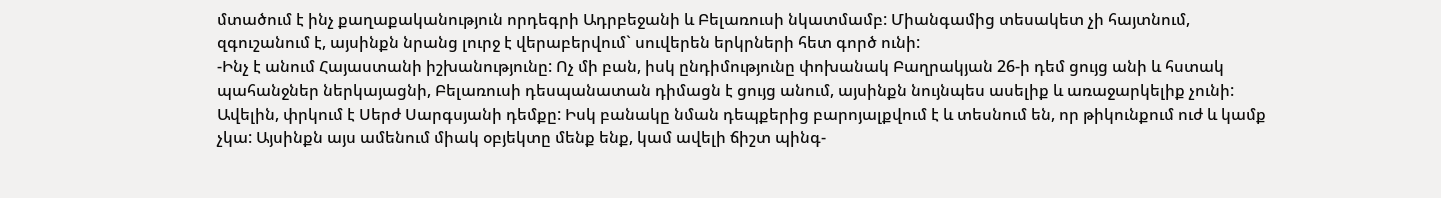մտածում է ինչ քաղաքականություն որդեգրի Ադրբեջանի և Բելառուսի նկատմամբ: Միանգամից տեսակետ չի հայտնում, զգուշանում է, այսինքն նրանց լուրջ է վերաբերվում` սուվերեն երկրների հետ գործ ունի:
-Ինչ է անում Հայաստանի իշխանությունը: Ոչ մի բան, իսկ ընդիմությունը փոխանակ Բաղրակյան 26-ի դեմ ցույց անի և հստակ պահանջներ ներկայացնի, Բելառուսի դեսպանատան դիմացն է ցույց անում, այսինքն նույնպես ասելիք և առաջարկելիք չունի: Ավելին, փրկում է Սերժ Սարգսյանի դեմքը: Իսկ բանակը նման դեպքերից բարոյալքվում է և տեսնում են, որ թիկունքում ուժ և կամք չկա: Այսինքն այս ամենում միակ օբյեկտը մենք ենք, կամ ավելի ճիշտ պինգ-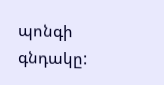պոնգի գնդակը: